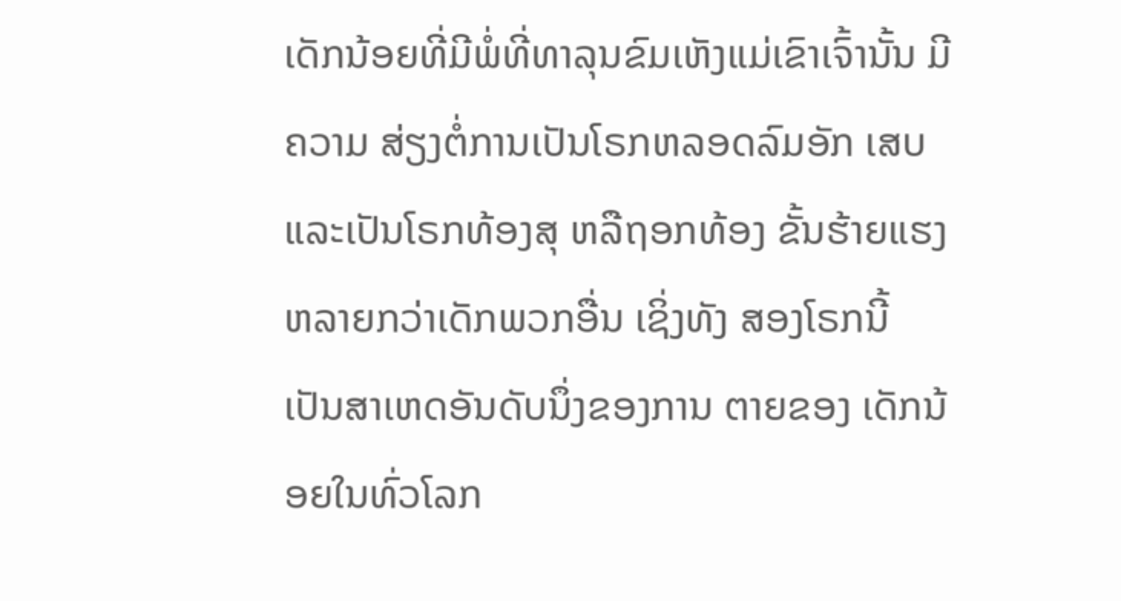ເດັກນ້ອຍທີ່ມີພໍ່ທີ່ທາລຸນຂົມເຫັງແມ່ເຂົາເຈົ້ານັ້ນ ມີຄວາມ ສ່ຽງຕໍ່ການເປັນໂຣກຫລອດລົມອັກ ເສບ ແລະເປັນໂຣກທ້ອງສຸ ຫລືຖອກທ້ອງ ຂັ້ນຮ້າຍແຮງຫລາຍກວ່າເດັກພວກອື່ນ ເຊິ່ງທັງ ສອງໂຣກນີ້ ເປັນສາເຫດອັນດັບນຶ່ງຂອງການ ຕາຍຂອງ ເດັກນ້ອຍໃນທົ່ວໂລກ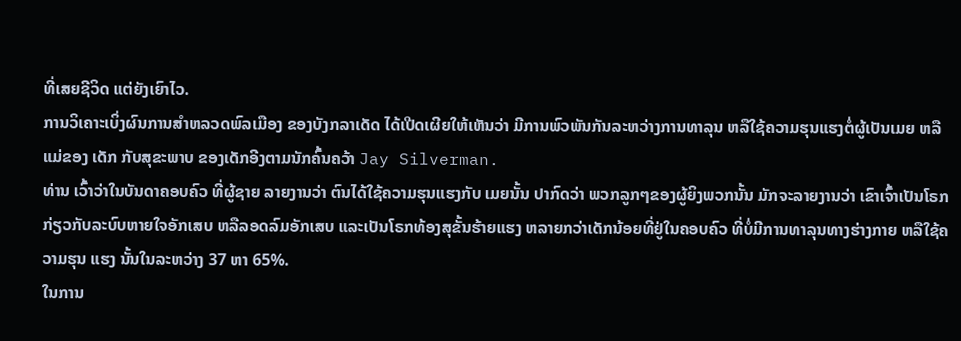ທີ່ເສຍຊີວິດ ແຕ່ຍັງເຍົາໄວ.
ການວິເຄາະເບິ່ງຜົນການສຳຫລວດພົລເມືອງ ຂອງບັງກລາເດັດ ໄດ້ເປີດເຜີຍໃຫ້ເຫັນວ່າ ມີການພົວພັນກັນລະຫວ່າງການທາລຸນ ຫລືໃຊ້ຄວາມຮຸນແຮງຕໍ່ຜູ້ເປັນເມຍ ຫລືແມ່ຂອງ ເດັກ ກັບສຸຂະພາບ ຂອງເດັກອີງຕາມນັກຄົ້ນຄວ້າ Jay Silverman.
ທ່ານ ເວົ້າວ່າໃນບັນດາຄອບຄົວ ທີ່ຜູ້ຊາຍ ລາຍງານວ່າ ຕົນໄດ້ໃຊ້ຄວາມຮຸນແຮງກັບ ເມຍນັ້ນ ປາກົດວ່າ ພວກລູກໆຂອງຜູ້ຍິງພວກນັ້ນ ມັກຈະລາຍງານວ່າ ເຂົາເຈົ້າເປັນໂຣກ ກ່ຽວກັບລະບົບຫາຍໃຈອັກເສບ ຫລືລອດລົມອັກເສບ ແລະເປັນໂຣກທ້ອງສຸຂັ້ນຮ້າຍແຮງ ຫລາຍກວ່າເດັກນ້ອຍທີ່ຢູ່ໃນຄອບຄົວ ທີ່ບໍ່ມີການທາລຸນທາງຮ່າງກາຍ ຫລືໃຊ້ຄວາມຮຸນ ແຮງ ນັ້ນໃນລະຫວ່າງ 37 ຫາ 65%.
ໃນການ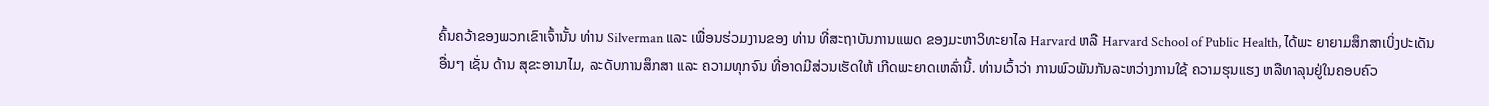ຄົ້ນຄວ້າຂອງພວກເຂົາເຈົ້ານັ້ນ ທ່ານ Silverman ແລະ ເພື່ອນຮ່ວມງານຂອງ ທ່ານ ທີ່ສະຖາບັນການແພດ ຂອງມະຫາວິທະຍາໄລ Harvard ຫລື Harvard School of Public Health, ໄດ້ພະ ຍາຍາມສຶກສາເບິ່ງປະເດັນອື່ນໆ ເຊັ່ນ ດ້ານ ສຸຂະອານາໄມ, ລະດັບການສຶກສາ ແລະ ຄວາມທຸກຈົນ ທີ່ອາດມີສ່ວນເຮັດໃຫ້ ເກີດພະຍາດເຫລົ່ານີ້. ທ່ານເວົ້າວ່າ ການພົວພັນກັນລະຫວ່າງການໃຊ້ ຄວາມຮຸນແຮງ ຫລືທາລຸນຢູ່ໃນຄອບຄົວ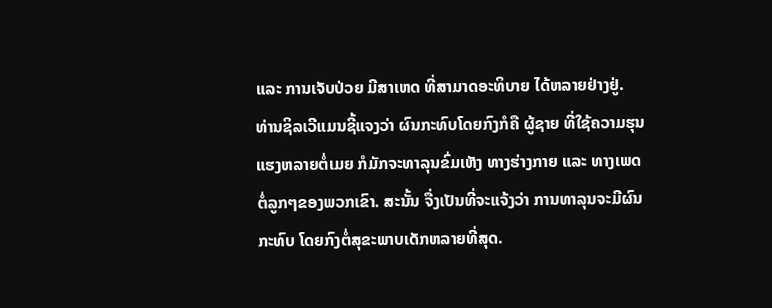ແລະ ການເຈັບປ່ວຍ ມີສາເຫດ ທີ່ສາມາດອະທິບາຍ ໄດ້ຫລາຍຢ່າງຢູ່.
ທ່ານຊິລເວີແມນຊີ້ແຈງວ່າ ຜົນກະທົບໂດຍກົງກໍຄື ຜູ້ຊາຍ ທີ່ໃຊ້ຄວາມຮຸນແຮງຫລາຍຕໍ່ເມຍ ກໍມັກຈະທາລຸນຂົ່ມເຫັງ ທາງຮ່າງກາຍ ແລະ ທາງເພດ ຕໍ່ລູກໆຂອງພວກເຂົາ. ສະນັ້ນ ຈື່ງເປັນທີ່ຈະແຈ້ງວ່າ ການທາລຸນຈະມີຜົນກະທົບ ໂດຍກົງຕໍ່ສຸຂະພາບເດັກຫລາຍທີ່ສຸດ.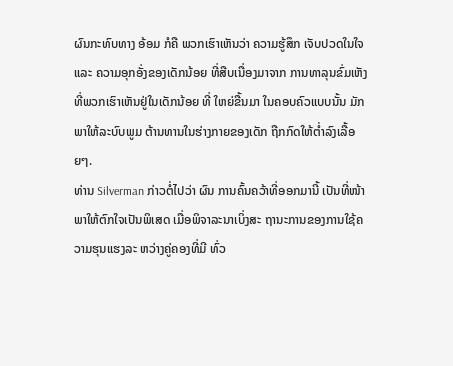ຜົນກະທົບທາງ ອ້ອມ ກໍຄື ພວກເຮົາເຫັນວ່າ ຄວາມຮູ້ສຶກ ເຈັບປວດໃນໃຈ ແລະ ຄວາມອຸກອັ່ງຂອງເດັກນ້ອຍ ທີ່ສືບເນື່ອງມາຈາກ ການທາລຸນຂົ່ມເຫັງ ທີ່ພວກເຮົາເຫັນຢູ່ໃນເດັກນ້ອຍ ທີ່ ໃຫຍ່ຂື້ນມາ ໃນຄອບຄົວແບບນັ້ນ ມັກພາໃຫ້ລະບົບພູມ ຕ້ານທານໃນຮ່າງກາຍຂອງເດັກ ຖືກກົດໃຫ້ຕໍ່າລົງເລື້ອຍໆ.
ທ່ານ Silverman ກ່າວຕໍ່ໄປວ່າ ຜົນ ການຄົ້ນຄວ້າທີ່ອອກມານີ້ ເປັນທີ່ໜ້າພາໃຫ້ຕົກໃຈເປັນພິເສດ ເມື່ອພິຈາລະນາເບິ່ງສະ ຖານະການຂອງການໃຊ້ຄວາມຮຸນແຮງລະ ຫວ່າງຄູ່ຄອງທີ່ມີ ທົ່ວ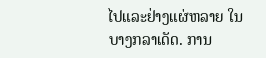ໄປແລະຢ່າງແຜ່ຫລາຍ ໃນບາງກລາເດັດ. ການ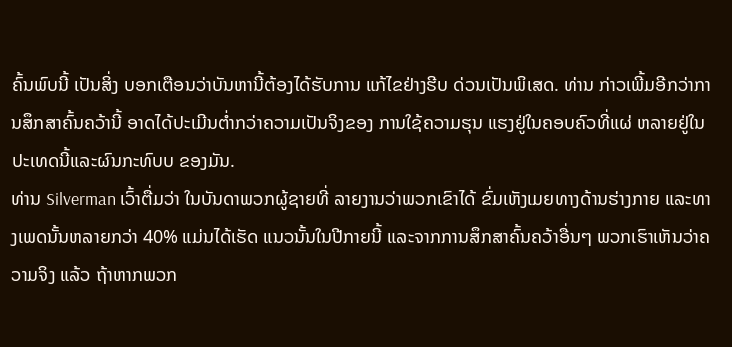ຄົ້ນພົບນີ້ ເປັນສິ່ງ ບອກເຕືອນວ່າບັນຫານີ້ຕ້ອງໄດ້ຮັບການ ແກ້ໄຂຢ່າງຮີບ ດ່ວນເປັນພິເສດ. ທ່ານ ກ່າວເພີ້ມອີກວ່າການສຶກສາຄົ້ນຄວ້ານີ້ ອາດໄດ້ປະເມີນຕ່ຳກວ່າຄວາມເປັນຈິງຂອງ ການໃຊ້ຄວາມຮຸນ ແຮງຢູ່ໃນຄອບຄົວທີ່ແຜ່ ຫລາຍຢູ່ໃນປະເທດນີ້ແລະຜົນກະທົບບ ຂອງມັນ.
ທ່ານ Silverman ເວົ້າຕື່ມວ່າ ໃນບັນດາພວກຜູ້ຊາຍທີ່ ລາຍງານວ່າພວກເຂົາໄດ້ ຂົ່ມເຫັງເມຍທາງດ້ານຮ່າງກາຍ ແລະທາງເພດນັ້ນຫລາຍກວ່າ 40% ແມ່ນໄດ້ເຮັດ ແນວນັ້ນໃນປີກາຍນີ້ ແລະຈາກການສຶກສາຄົ້ນຄວ້າອື່ນໆ ພວກເຮົາເຫັນວ່າຄວາມຈິງ ແລ້ວ ຖ້າຫາກພວກ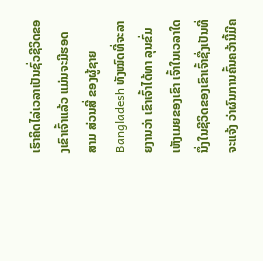ເຮົາຄິດໄລ່ເວລາເປັນຊົ່ວຊີວິດຂອງເຂົາເຈົ້າແລ້ວ ແມ່ນຈະມີຮອດ ສາມ ສ່ວນສີ່ ຂອງຜູ້ຊາຍ Bangladesh ທັງໝົດທີ່ຈະລາຍງານວ່າ ເຂົາເຈົ້າໄດ້ທາ ລຸນຂົ່ມເຫັງເມຍຂອງເຂົາ ເຈົ້າໃນເວລາໃດນຶ່ງໃນຊີວິດຂອງເຂົາເຈົ້າຊື່ງເປັນທີ່ຈະແຈ້ງ ວ່າຜົນການຄົ້ນຄວ້ານີ້ມີຄ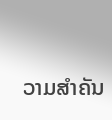ວາມສຳຄັນ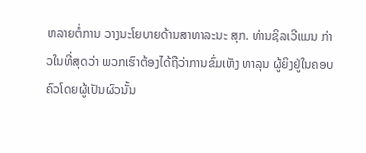ຫລາຍຕໍ່ການ ວາງນະໂຍບາຍດ້ານສາທາລະນະ ສຸກ. ທ່ານຊິລເວີແມນ ກ່າວໃນທີ່ສຸດວ່າ ພວກເຮົາຕ້ອງໄດ້ຖືວ່າການຂົ່ມເຫັງ ທາລຸນ ຜູ້ຍິງຢູ່ໃນຄອບຄົວໂດຍຜູ້ເປັນຜົວນັ້ນ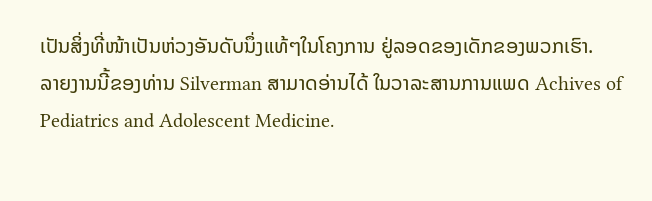ເປັນສິ່ງທີ່ໜ້າເປັນຫ່ວງອັນດັບນຶ່ງແທ້ໆໃນໂຄງການ ຢູ່ລອດຂອງເດັກຂອງພວກເຮົາ.
ລາຍງານນີ້ຂອງທ່ານ Silverman ສາມາດອ່ານໄດ້ ໃນວາລະສານການແພດ Achives of Pediatrics and Adolescent Medicine.